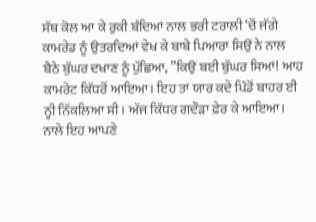ਸੱਥ ਕੋਲ ਆ ਕੇ ਰੁਕੀ ਬੰਦਿਆਂ ਨਾਲ ਭਰੀ ਟਰਾਲੀ ‘ਚੋਂ ਜੱਗੇ ਕਾਮਰੇਡ ਨੂੰ ਉਤਰਦਿਆਂ ਵੇਖ ਕੇ ਬਾਬੇ ਪਿਆਰਾ ਸਿਉਂ ਨੇ ਨਾਲ ਬੈਠੇ ਬੁੱਘਰ ਦਖਾਣ ਨੂੰ ਪੁੱਛਿਆ, ”ਕਿਉਂ ਬਈ ਬੁੱਘਰ ਸਿਆਂ! ਆਹ ਕਾਮਰੇਟ ਕਿੱਧਰੋਂ ਆਇਆ। ਇਹ ਤਾਂ ਯਾਰ ਕਦੇ ਪਿੰਡੋਂ ਬਾਹਰ ਈ ਨ੍ਹੀ ਨਿੱਕਲਿਆ ਸੀ। ਅੱਜ ਕਿੱਧਰ ਗਦੌੜਾ ਫ਼ੇਰ ਕੇ ਆਇਆ। ਨਾਲੇ ਇਹ ਆਪਣੇ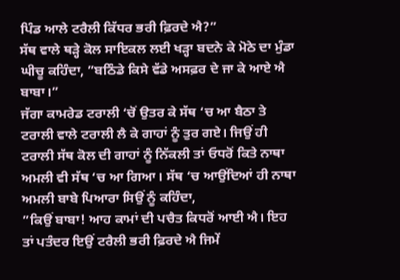ਪਿੰਡ ਆਲੇ ਟਰੈਲੀ ਕਿੱਧਰ ਭਰੀ ਫ਼ਿਰਦੇ ਐ?”
ਸੱਥ ਵਾਲੇ ਥੜ੍ਹੇ ਕੋਲ ਸਾਇਕਲ ਲਈ ਖੜ੍ਹਾ ਬਦਨੇ ਕੇ ਮੋਠੇ ਦਾ ਮੁੰਡਾ ਘੀਚੂ ਕਹਿੰਦਾ, ”ਬਠਿੰਡੇ ਕਿਸੇ ਵੱਡੇ ਅਸਫ਼ਰ ਦੇ ਜਾ ਕੇ ਆਏ ਐ ਬਾਬਾ।”
ਜੱਗਾ ਕਾਮਰੇਡ ਟਰਾਲੀ ‘ਚੋਂ ਉਤਰ ਕੇ ਸੱਥ ‘ਚ ਆ ਬੈਠਾ ਤੇ ਟਰਾਲੀ ਵਾਲੇ ਟਰਾਲੀ ਲੈ ਕੇ ਗਾਹਾਂ ਨੂੰ ਤੁਰ ਗਏ। ਜਿਉਂ ਹੀ ਟਰਾਲੀ ਸੱਥ ਕੋਲ ਦੀ ਗਾਹਾਂ ਨੂੰ ਨਿੱਕਲੀ ਤਾਂ ਓਧਰੋਂ ਕਿਤੇ ਨਾਥਾ ਅਮਲੀ ਵੀ ਸੱਥ ‘ਚ ਆ ਗਿਆ। ਸੱਥ ‘ਚ ਆਉਂਦਿਆਂ ਹੀ ਨਾਥਾ ਅਮਲੀ ਬਾਬੇ ਪਿਆਰਾ ਸਿਉਂ ਨੂੰ ਕਹਿੰਦਾ,
”ਕਿਉਂ ਬਾਬਾ! ਆਹ ਕਾਮਾਂ ਦੀ ਪਚੈਤ ਕਿਧਰੋਂ ਆਈ ਐ। ਇਹ ਤਾਂ ਪਤੰਦਰ ਇਉਂ ਟਰੈਲੀ ਭਰੀ ਫ਼ਿਰਦੇ ਐ ਜਿਮੇਂ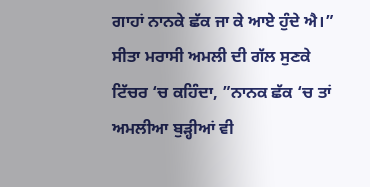ਗਾਹਾਂ ਨਾਨਕੇ ਛੱਕ ਜਾ ਕੇ ਆਏ ਹੁੰਦੇ ਐ।”
ਸੀਤਾ ਮਰਾਸੀ ਅਮਲੀ ਦੀ ਗੱਲ ਸੁਣਕੇ ਟਿੱਚਰ ‘ਚ ਕਹਿੰਦਾ, ”ਨਾਨਕ ਛੱਕ ‘ਚ ਤਾਂ ਅਮਲੀਆ ਬੁੜ੍ਹੀਆਂ ਵੀ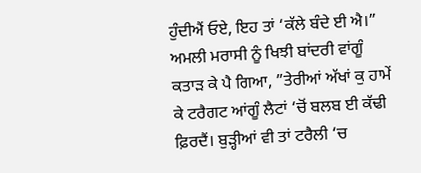ਹੁੰਦੀਐਂ ਓਏ, ਇਹ ਤਾਂ ‘ਕੱਲੇ ਬੰਦੇ ਈ ਐ।”
ਅਮਲੀ ਮਰਾਸੀ ਨੂੰ ਖਿਝੀ ਬਾਂਦਰੀ ਵਾਂਗੂੰ ਕਤਾੜ ਕੇ ਪੈ ਗਿਆ, ”ਤੇਰੀਆਂ ਅੱਖਾਂ ਕੁ ਹਾਮੇਂ ਕੇ ਟਰੈਗਟ ਆਂਗੂੰ ਲੈਟਾਂ ‘ਚੋਂ ਬਲਬ ਈ ਕੱਢੀ ਫ਼ਿਰਦੈਂ। ਬੁੜ੍ਹੀਆਂ ਵੀ ਤਾਂ ਟਰੈਲੀ ‘ਚ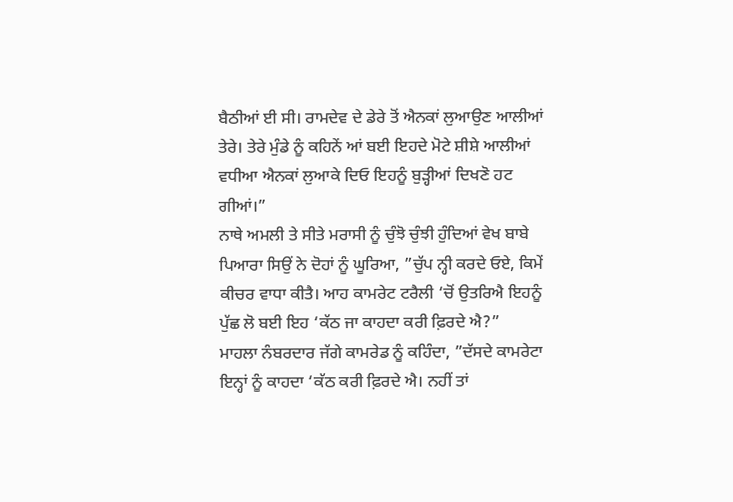ਬੈਠੀਆਂ ਈ ਸੀ। ਰਾਮਦੇਵ ਦੇ ਡੇਰੇ ਤੋਂ ਐਨਕਾਂ ਲੁਆਉਣ ਆਲੀਆਂ ਤੇਰੇ। ਤੇਰੇ ਮੁੰਡੇ ਨੂੰ ਕਹਿਨੇਂ ਆਂ ਬਈ ਇਹਦੇ ਮੋਟੇ ਸ਼ੀਸ਼ੇ ਆਲੀਆਂ ਵਧੀਆ ਐਨਕਾਂ ਲੁਆਕੇ ਦਿਓ ਇਹਨੂੰ ਬੁੜ੍ਹੀਆਂ ਦਿਖਣੋ ਹਟ ਗੀਆਂ।”
ਨਾਥੇ ਅਮਲੀ ਤੇ ਸੀਤੇ ਮਰਾਸੀ ਨੂੰ ਚੁੰਝੋ ਚੁੰਝੀ ਹੁੰਦਿਆਂ ਵੇਖ ਬਾਬੇ ਪਿਆਰਾ ਸਿਉਂ ਨੇ ਦੋਹਾਂ ਨੂੰ ਘੂਰਿਆ, ”ਚੁੱਪ ਨ੍ਹੀ ਕਰਦੇ ਓਏ, ਕਿਮੇਂ ਕੀਚਰ ਵਾਧਾ ਕੀਤੈ। ਆਹ ਕਾਮਰੇਟ ਟਰੈਲੀ ‘ਚੋਂ ਉਤਰਿਐ ਇਹਨੂੰ ਪੁੱਛ ਲੋ ਬਈ ਇਹ ‘ਕੱਠ ਜਾ ਕਾਹਦਾ ਕਰੀ ਫ਼ਿਰਦੇ ਐ?”
ਮਾਹਲਾ ਨੰਬਰਦਾਰ ਜੱਗੇ ਕਾਮਰੇਡ ਨੂੰ ਕਹਿੰਦਾ, ”ਦੱਸਦੇ ਕਾਮਰੇਟਾ ਇਨ੍ਹਾਂ ਨੂੰ ਕਾਹਦਾ ‘ਕੱਠ ਕਰੀ ਫ਼ਿਰਦੇ ਐ। ਨਹੀਂ ਤਾਂ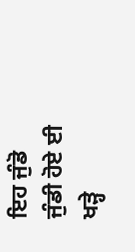ਇਹ ਜੁੰਡੋ ਜੁੰਡੀ ਹੋਏ ਈ ਖੜ੍ਹੇ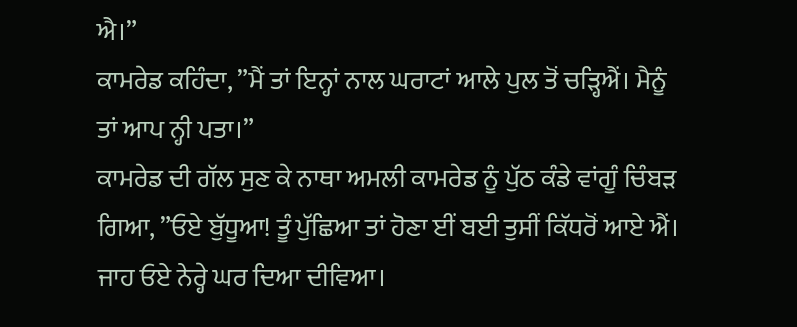ਐ।”
ਕਾਮਰੇਡ ਕਹਿੰਦਾ, ”ਮੈਂ ਤਾਂ ਇਨ੍ਹਾਂ ਨਾਲ ਘਰਾਟਾਂ ਆਲੇ ਪੁਲ ਤੋਂ ਚੜ੍ਹਿਐਂ। ਮੈਨੂੰ ਤਾਂ ਆਪ ਨ੍ਹੀ ਪਤਾ।”
ਕਾਮਰੇਡ ਦੀ ਗੱਲ ਸੁਣ ਕੇ ਨਾਥਾ ਅਮਲੀ ਕਾਮਰੇਡ ਨੂੰ ਪੁੱਠ ਕੰਡੇ ਵਾਂਗੂੰ ਚਿੰਬੜ ਗਿਆ, ”ਓਏ ਬੁੱਧੂਆ! ਤੂੰ ਪੁੱਛਿਆ ਤਾਂ ਹੋਣਾ ਈਂ ਬਈ ਤੁਸੀਂ ਕਿੱਧਰੋਂ ਆਏ ਐਂ। ਜਾਹ ਓਏ ਨੇਰ੍ਹੇ ਘਰ ਦਿਆ ਦੀਵਿਆ।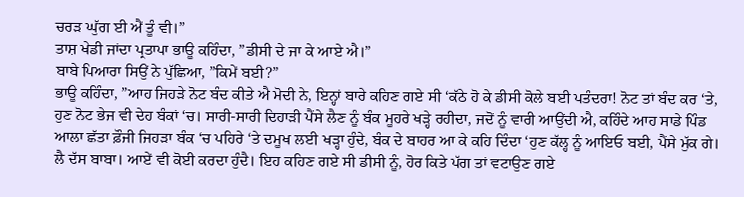ਚਰੜ ਘੁੱਗ ਈ ਐਂ ਤੂੰ ਵੀ।”
ਤਾਸ਼ ਖੇਡੀ ਜਾਂਦਾ ਪ੍ਰਤਾਪਾ ਭਾਊ ਕਹਿੰਦਾ, ”ਡੀਸੀ ਦੇ ਜਾ ਕੇ ਆਏ ਐ।”
ਬਾਬੇ ਪਿਆਰਾ ਸਿਉਂ ਨੇ ਪੁੱਛਿਆ, ”ਕਿਮੇਂ ਬਈ?”
ਭਾਊ ਕਹਿੰਦਾ, ”ਆਹ ਜਿਹੜੇ ਨੋਟ ਬੰਦ ਕੀਤੇ ਐ ਮੋਦੀ ਨੇ, ਇਨ੍ਹਾਂ ਬਾਰੇ ਕਹਿਣ ਗਏ ਸੀ ‘ਕੱਠੇ ਹੋ ਕੇ ਡੀਸੀ ਕੋਲੇ ਬਈ ਪਤੰਦਰਾ! ਨੋਟ ਤਾਂ ਬੰਦ ਕਰ ‘ਤੇ, ਹੁਣ ਨੋਟ ਭੇਜ ਵੀ ਦੇਹ ਬੰਕਾਂ ‘ਚ। ਸਾਰੀ-ਸਾਰੀ ਦਿਹਾੜੀ ਪੈਂਸੇ ਲੈਣ ਨੂੰ ਬੰਕ ਮੂਹਰੇ ਖੜ੍ਹੇ ਰਹੀਦਾ, ਜਦੋਂ ਨੂੰ ਵਾਰੀ ਆਉਂਦੀ ਐ, ਕਹਿੰਦੇ ਆਹ ਸਾਡੇ ਪਿੰਡ ਆਲਾ ਛੱਤਾ ਫ਼ੌਜੀ ਜਿਹੜਾ ਬੰਕ ‘ਚ ਪਹਿਰੇ ‘ਤੇ ਦਮੂਖ ਲਈ ਖੜ੍ਹਾ ਹੁੰਦੇ, ਬੰਕ ਦੇ ਬਾਹਰ ਆ ਕੇ ਕਹਿ ਦਿੰਦਾ ‘ਹੁਣ ਕੱਲ੍ਹ ਨੂੰ ਆਇਓ ਬਈ, ਪੈਂਸੇ ਮੁੱਕ ਗੇ। ਲੈ ਦੱਸ ਬਾਬਾ। ਆਏਂ ਵੀ ਕੋਈ ਕਰਦਾ ਹੁੰਦੈ। ਇਹ ਕਹਿਣ ਗਏ ਸੀ ਡੀਸੀ ਨੂੰ, ਹੋਰ ਕਿਤੇ ਪੱਗ ਤਾਂ ਵਟਾਉਣ ਗਏ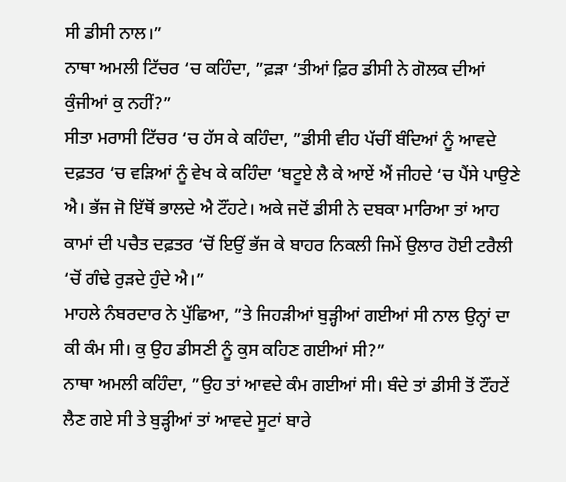ਸੀ ਡੀਸੀ ਨਾਲ।”
ਨਾਥਾ ਅਮਲੀ ਟਿੱਚਰ ‘ਚ ਕਹਿੰਦਾ, ”ਫ਼ੜਾ ‘ਤੀਆਂ ਫ਼ਿਰ ਡੀਸੀ ਨੇ ਗੋਲਕ ਦੀਆਂ ਕੁੰਜੀਆਂ ਕੁ ਨਹੀਂ?”
ਸੀਤਾ ਮਰਾਸੀ ਟਿੱਚਰ ‘ਚ ਹੱਸ ਕੇ ਕਹਿੰਦਾ, ”ਡੀਸੀ ਵੀਹ ਪੱਚੀਂ ਬੰਦਿਆਂ ਨੂੰ ਆਵਦੇ ਦਫ਼ਤਰ ‘ਚ ਵੜਿਆਂ ਨੂੰ ਵੇਖ ਕੇ ਕਹਿੰਦਾ ‘ਬਟੂਏ ਲੈ ਕੇ ਆਏਂ ਐਂ ਜੀਹਦੇ ‘ਚ ਪੈਂਸੇ ਪਾਉਣੇ ਐ। ਭੱਜ ਜੋ ਇੱਥੋਂ ਭਾਲਦੇ ਐ ਟੌਂਹਟੇ। ਅਕੇ ਜਦੋਂ ਡੀਸੀ ਨੇ ਦਬਕਾ ਮਾਰਿਆ ਤਾਂ ਆਹ ਕਾਮਾਂ ਦੀ ਪਚੈਤ ਦਫ਼ਤਰ ‘ਚੋਂ ਇਉਂ ਭੱਜ ਕੇ ਬਾਹਰ ਨਿਕਲੀ ਜਿਮੇਂ ਉਲਾਰ ਹੋਈ ਟਰੈਲੀ ‘ਚੋਂ ਗੰਢੇ ਰੁੜਦੇ ਹੁੰਦੇ ਐ।”
ਮਾਹਲੇ ਨੰਬਰਦਾਰ ਨੇ ਪੁੱਛਿਆ, ”ਤੇ ਜਿਹੜੀਆਂ ਬੁੜ੍ਹੀਆਂ ਗਈਆਂ ਸੀ ਨਾਲ ਉਨ੍ਹਾਂ ਦਾ ਕੀ ਕੰਮ ਸੀ। ਕੁ ਉਹ ਡੀਸਣੀ ਨੂੰ ਕੁਸ ਕਹਿਣ ਗਈਆਂ ਸੀ?”
ਨਾਥਾ ਅਮਲੀ ਕਹਿੰਦਾ, ”ਉਹ ਤਾਂ ਆਵਦੇ ਕੰਮ ਗਈਆਂ ਸੀ। ਬੰਦੇ ਤਾਂ ਡੀਸੀ ਤੋਂ ਟੌਂਹਟੇਂ ਲੈਣ ਗਏ ਸੀ ਤੇ ਬੁੜ੍ਹੀਆਂ ਤਾਂ ਆਵਦੇ ਸੂਟਾਂ ਬਾਰੇ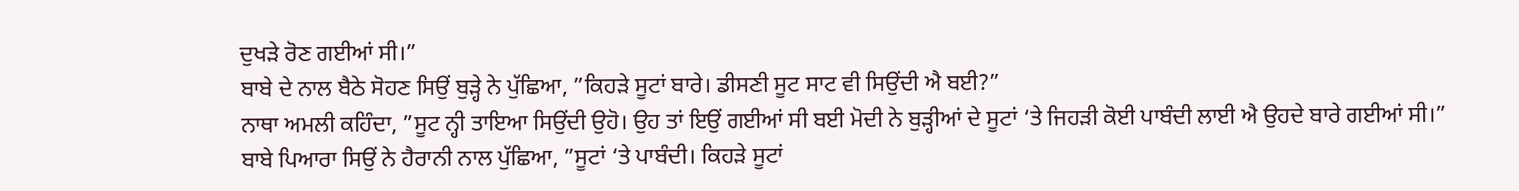ਦੁਖੜੇ ਰੋਣ ਗਈਆਂ ਸੀ।”
ਬਾਬੇ ਦੇ ਨਾਲ ਬੈਠੇ ਸੋਹਣ ਸਿਉਂ ਬੁੜ੍ਹੇ ਨੇ ਪੁੱਛਿਆ, ”ਕਿਹੜੇ ਸੂਟਾਂ ਬਾਰੇ। ਡੀਸਣੀ ਸੂਟ ਸਾਟ ਵੀ ਸਿਉਂਦੀ ਐ ਬਈ?”
ਨਾਥਾ ਅਮਲੀ ਕਹਿੰਦਾ, ”ਸੂਟ ਨ੍ਹੀ ਤਾਇਆ ਸਿਉਂਦੀ ਉਹੋ। ਉਹ ਤਾਂ ਇਉਂ ਗਈਆਂ ਸੀ ਬਈ ਮੋਦੀ ਨੇ ਬੁੜ੍ਹੀਆਂ ਦੇ ਸੂਟਾਂ ‘ਤੇ ਜਿਹੜੀ ਕੋਈ ਪਾਬੰਦੀ ਲਾਈ ਐ ਉਹਦੇ ਬਾਰੇ ਗਈਆਂ ਸੀ।”
ਬਾਬੇ ਪਿਆਰਾ ਸਿਉਂ ਨੇ ਹੈਰਾਨੀ ਨਾਲ ਪੁੱਛਿਆ, ”ਸੂਟਾਂ ‘ਤੇ ਪਾਬੰਦੀ। ਕਿਹੜੇ ਸੂਟਾਂ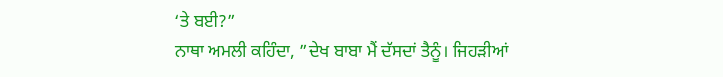‘ਤੇ ਬਈ?”
ਨਾਥਾ ਅਮਲੀ ਕਹਿੰਦਾ, ”ਦੇਖ ਬਾਬਾ ਮੈਂ ਦੱਸਦਾਂ ਤੈਨੂੰ। ਜਿਹੜੀਆਂ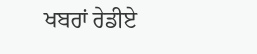ਖਬਰਾਂ ਰੇਡੀਏ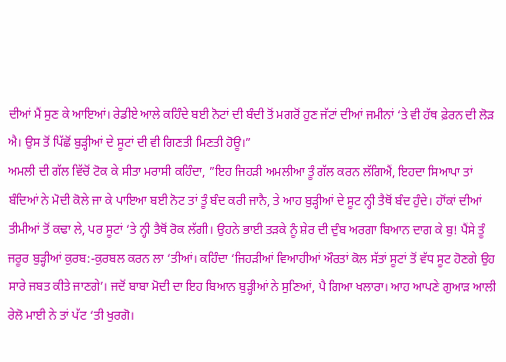ਦੀਆਂ ਮੈਂ ਸੁਣ ਕੇ ਆਇਆਂ। ਰੇਡੀਏ ਆਲੇ ਕਹਿੰਦੇ ਬਈ ਨੋਟਾਂ ਦੀ ਬੰਦੀ ਤੋਂ ਮਗਰੋਂ ਹੁਣ ਜੱਟਾਂ ਦੀਆਂ ਜਮੀਨਾਂ ‘ਤੇ ਵੀ ਹੱਥ ਫ਼ੇਰਨ ਦੀ ਲੋੜ ਐ। ਉਸ ਤੋਂ ਪਿੱਛੋਂ ਬੁੜ੍ਹੀਆਂ ਦੇ ਸੂਟਾਂ ਦੀ ਵੀ ਗਿਣਤੀ ਮਿਣਤੀ ਹੋਊ।”
ਅਮਲੀ ਦੀ ਗੱਲ ਵਿੱਚੋਂ ਟੋਕ ਕੇ ਸੀਤਾ ਮਰਾਸੀ ਕਹਿੰਦਾ, ”ਇਹ ਜਿਹੜੀ ਅਮਲੀਆ ਤੂੰ ਗੱਲ ਕਰਨ ਲੱਗਿਐਂ, ਇਹਦਾ ਸਿਆਪਾ ਤਾਂ ਬੰਦਿਆਂ ਨੇ ਮੋਦੀ ਕੋਲੇ ਜਾ ਕੇ ਪਾਇਆ ਬਈ ਨੋਟ ਤਾਂ ਤੂੰ ਬੰਦ ਕਰੀ ਜਾਨੈ, ਤੇ ਆਹ ਬੁੜ੍ਹੀਆਂ ਦੇ ਸੂਟ ਨ੍ਹੀ ਤੈਥੋਂ ਬੰਦ ਹੁੰਦੇ। ਹਾੋਂਕਾਂ ਦੀਆਂ ਤੀਮੀਆਂ ਤੋਂ ਕਢਾ ਲੇ, ਪਰ ਸੂਟਾਂ ‘ਤੇ ਨ੍ਹੀ ਤੈਥੋਂ ਰੋਕ ਲੱਗੀ। ਉਹਨੇ ਭਾਈ ਤੜਕੇ ਨੂੰ ਸ਼ੇਰ ਦੀ ਦੁੰਬ ਅਰਗਾ ਬਿਆਨ ਦਾਗ ਕੇ ਬੁ! ਪੈਂਸੇ ਤੂੰ ਜਰੂਰ ਬੁੜ੍ਹੀਆਂ ਕੁਰਬ:-ਕੁਰਬਲ ਕਰਨ ਲਾ ‘ਤੀਆਂ। ਕਹਿੰਦਾ ‘ਜਿਹੜੀਆਂ ਵਿਆਹੀਆਂ ਔਰਤਾਂ ਕੋਲ ਸੱਤਾਂ ਸੂਟਾਂ ਤੋਂ ਵੱਧ ਸੂਟ ਹੋਣਗੇ ਉਹ ਸਾਰੇ ਜਬਤ ਕੀਤੇ ਜਾਣਗੇ’। ਜਦੋਂ ਬਾਬਾ ਮੋਦੀ ਦਾ ਇਹ ਬਿਆਨ ਬੁੜ੍ਹੀਆਂ ਨੇ ਸੁਣਿਆਂ, ਪੈ ਗਿਆ ਖਲਾਰਾ। ਆਹ ਆਪਣੇ ਗੁਆੜ ਆਲੀ ਰੇਲੋ ਮਾਈ ਨੇ ਤਾਂ ਪੱਟ ‘ਤੀ ਖੁਰਗੋ।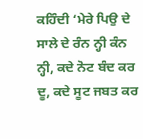ਕਹਿੰਦੀ ‘ਮੇਰੇ ਪਿਉ ਦੇ ਸਾਲੇ ਦੇ ਰੰਨ ਨ੍ਹੀ ਕੰਨ ਨ੍ਹੀ, ਕਦੇ ਨੋਟ ਬੰਦ ਕਰ ਦੂ, ਕਦੇ ਸੂਟ ਜਬਤ ਕਰ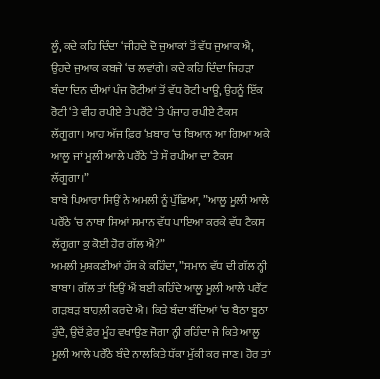ਲੂੰ, ਕਦੇ ਕਹਿ ਦਿੰਦਾ ‘ਜੀਹਦੇ ਦੋ ਜੁਆਕਾਂ ਤੋਂ ਵੱਧ ਜੁਆਕ ਐ, ਉਹਦੇ ਜੁਆਕ ਕਬਜੇ ‘ਚ ਲਵਾਂਗੇ। ਕਦੇ ਕਹਿ ਦਿੰਦਾ ਜਿਹੜਾ ਬੰਦਾ ਦਿਨ ਦੀਆਂ ਪੰਜ ਰੋਟੀਆਂ ਤੋਂ ਵੱਧ ਰੋਟੀ ਖਾਊ, ਉਹਨੂੰ ਇੱਕ ਰੋਟੀ ‘ਤੇ ਵੀਹ ਰਪੀਏ ਤੇ ਪਰੌਂਟੇ ‘ਤੇ ਪੰਜਾਹ ਰਪੀਏ ਟੈਕਸ ਲੱਗੂਗਾ। ਆਹ ਅੱਜ ਫ਼ਿਰ ‘ਖ਼ਬਾਰ ‘ਚ ਬਿਆਨ ਆ ਗਿਆ ਅਕੇ ਆਲੂ ਜਾਂ ਮੂਲੀ ਆਲੇ ਪਰੌਂਠੇ ‘ਤੇ ਸੌ ਰਪੀਆ ਦਾ ਟੈਕਸ ਲੱਗੂਗਾ।”
ਬਾਬੇ ਪਿਆਰਾ ਸਿਉਂ ਨੇ ਅਮਲੀ ਨੂੰ ਪੁੱਛਿਆ, ”ਆਲੂ ਮੂਲੀ ਆਲੇ ਪਰੌਂਠੇ ‘ਚ ਨਾਥਾ ਸਿਆਂ ਸਮਾਨ ਵੱਧ ਪਾਇਆ ਕਰਕੇ ਵੱਧ ਟੈਕਸ ਲੱਗੂਗਾ ਕੁ ਕੋਈ ਹੋਰ ਗੱਲ ਐ?”
ਅਮਲੀ ਮੁਸ਼ਕਣੀਆਂ ਹੱਸ ਕੇ ਕਹਿੰਦਾ, ”ਸਮਾਨ ਵੱਧ ਦੀ ਗੱਲ ਨ੍ਹੀ ਬਾਬਾ। ਗੱਲ ਤਾਂ ਇਉਂ ਐਂ ਬਈ ਕਹਿੰਦੇ ਆਲੂ ਮੂਲੀ ਆਲੇ ਪਰੌਂਟ ਗੜਬੜ ਬਾਹਲ਼ੀ ਕਰਦੇ ਐ। ਕਿਤੇ ਬੰਦਾ ਬੰਦਿਆਂ ‘ਚ ਬੈਠਾ ਬੂਠਾ ਹੁੰਦੈ, ਉਦੋਂ ਫ਼ੇਰ ਮੂੰਹ ਵਖਾਉਣ ਜੋਗਾ ਨ੍ਹੀ ਰਹਿੰਦਾ ਜੇ ਕਿਤੇ ਆਲੂ ਮੂਲੀ ਆਲੇ ਪਰੌਂਠੇ ਬੰਦੇ ਨਾਲਕਿਤੇ ਧੱਕਾ ਮੁੱਕੀ ਕਰ ਜਾਣ। ਹੋਰ ਤਾਂ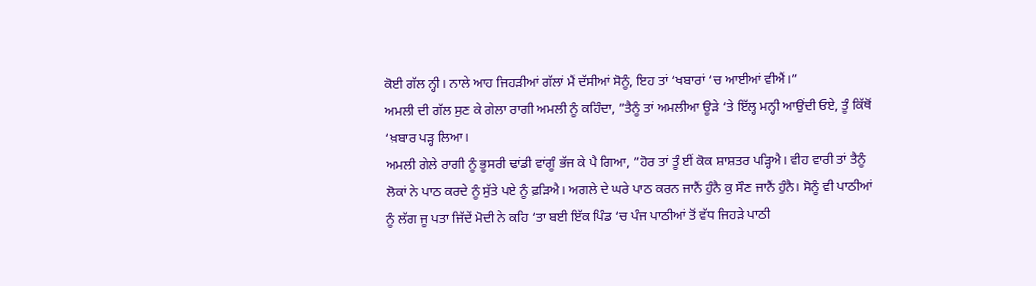ਕੋਈ ਗੱਲ ਨ੍ਹੀ। ਨਾਲੇ ਆਹ ਜਿਹੜੀਆਂ ਗੱਲਾਂ ਮੈਂ ਦੱਸੀਆਂ ਸੋਨੂੰ, ਇਹ ਤਾਂ ‘ਖਬਾਰਾਂ ‘ਚ ਆਈਆਂ ਵੀਐਂ।”
ਅਮਲੀ ਦੀ ਗੱਲ ਸੁਣ ਕੇ ਗੇਲਾ ਰਾਗੀ ਅਮਲੀ ਨੂੰ ਕਹਿੰਦਾ, ”ਤੈਨੂੰ ਤਾਂ ਅਮਲੀਆ ਊੜੇ ‘ਤੇ ਇੱਲ੍ਹ ਮਨ੍ਹੀ ਆਉਂਦੀ ਓਏ, ਤੂੰ ਕਿੱਥੋਂ ‘ਖ਼ਬਾਰ ਪੜ੍ਹ ਲਿਆ।
ਅਮਲੀ ਗੇਲੇ ਰਾਗੀ ਨੂੰ ਭੂਸਰੀ ਢਾਂਡੀ ਵਾਂਗੂੰ ਭੱਜ ਕੇ ਪੈ ਗਿਆ, ”ਹੋਰ ਤਾਂ ਤੂੰ ਈਂ ਕੋਕ ਸ਼ਾਸ਼ਤਰ ਪੜ੍ਹਿਐ। ਵੀਹ ਵਾਰੀ ਤਾਂ ਤੈਨੂੰ ਲੋਕਾਂ ਨੇ ਪਾਠ ਕਰਦੇ ਨੂੰ ਸੁੱਤੇ ਪਏ ਨੂੰ ਫ਼ੜਿਐ। ਅਗਲੇ ਦੇ ਘਰੇ ਪਾਠ ਕਰਨ ਜਾਨੈਂ ਹੁੰਨੈ ਕੁ ਸੌਣ ਜਾਨੈਂ ਹੁੰਨੈ। ਸੋਨੂੰ ਵੀ ਪਾਠੀਆਂ ਨੂੰ ਲੱਗ ਜੂ ਪਤਾ ਜਿੱਦੇਂ ਮੋਦੀ ਨੇ ਕਹਿ ‘ਤਾ ਬਈ ਇੱਕ ਪਿੰਡ ‘ਚ ਪੰਜ ਪਾਠੀਆਂ ਤੋਂ ਵੱਧ ਜਿਹੜੇ ਪਾਠੀ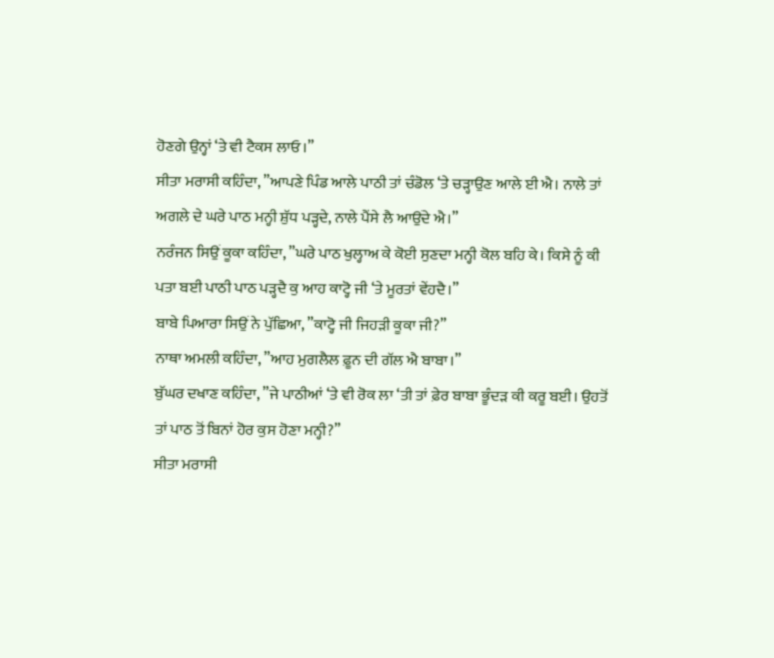ਹੋਣਗੇ ਉਨ੍ਹਾਂ ‘ਤੇ ਵੀ ਟੈਕਸ ਲਾਓ।”
ਸੀਤਾ ਮਰਾਸੀ ਕਹਿੰਦਾ, ”ਆਪਣੇ ਪਿੰਡ ਆਲੇ ਪਾਠੀ ਤਾਂ ਚੰਡੋਲ ‘ਤੇ ਚੜ੍ਹਾਉਣ ਆਲੇ ਈ ਐ। ਨਾਲੇ ਤਾਂ ਅਗਲੇ ਦੇ ਘਰੇ ਪਾਠ ਮਨ੍ਹੀ ਸ਼ੁੱਧ ਪੜ੍ਹਦੇ, ਨਾਲੇ ਪੈਂਸੇ ਲੈ ਆਉਂਦੇ ਐ।”
ਨਰੰਜਨ ਸਿਉਂ ਕੂਕਾ ਕਹਿੰਦਾ, ”ਘਰੇ ਪਾਠ ਖੁਲ੍ਹਾਅ ਕੇ ਕੋਈ ਸੁਣਦਾ ਮਨ੍ਹੀ ਕੋਲ ਬਹਿ ਕੇ। ਕਿਸੇ ਨੂੰ ਕੀ ਪਤਾ ਬਈ ਪਾਠੀ ਪਾਠ ਪੜ੍ਹਦੈ ਕੁ ਆਹ ਕਾਟ੍ਹੋ ਜੀ ‘ਤੇ ਮੂਰਤਾਂ ਵੇਂਹਦੈ।”
ਬਾਬੇ ਪਿਆਰਾ ਸਿਉਂ ਨੇ ਪੁੱਛਿਆ, ”ਕਾਟ੍ਹੋ ਜੀ ਜਿਹੜੀ ਕੂਕਾ ਜੀ?”
ਨਾਥਾ ਅਮਲੀ ਕਹਿੰਦਾ, ”ਆਹ ਮੁਗਲੈਲ ਫ਼ੂਨ ਦੀ ਗੱਲ ਐ ਬਾਬਾ।”
ਬੁੱਘਰ ਦਖਾਣ ਕਹਿੰਦਾ, ”ਜੇ ਪਾਠੀਆਂ ‘ਤੇ ਵੀ ਰੋਕ ਲਾ ‘ਤੀ ਤਾਂ ਫ਼ੇਰ ਬਾਬਾ ਭੂੰਦੜ ਕੀ ਕਰੂ ਬਈ। ਉਹਤੋਂ ਤਾਂ ਪਾਠ ਤੋਂ ਬਿਨਾਂ ਹੋਰ ਕੁਸ ਹੋਣਾ ਮਨ੍ਹੀ?”
ਸੀਤਾ ਮਰਾਸੀ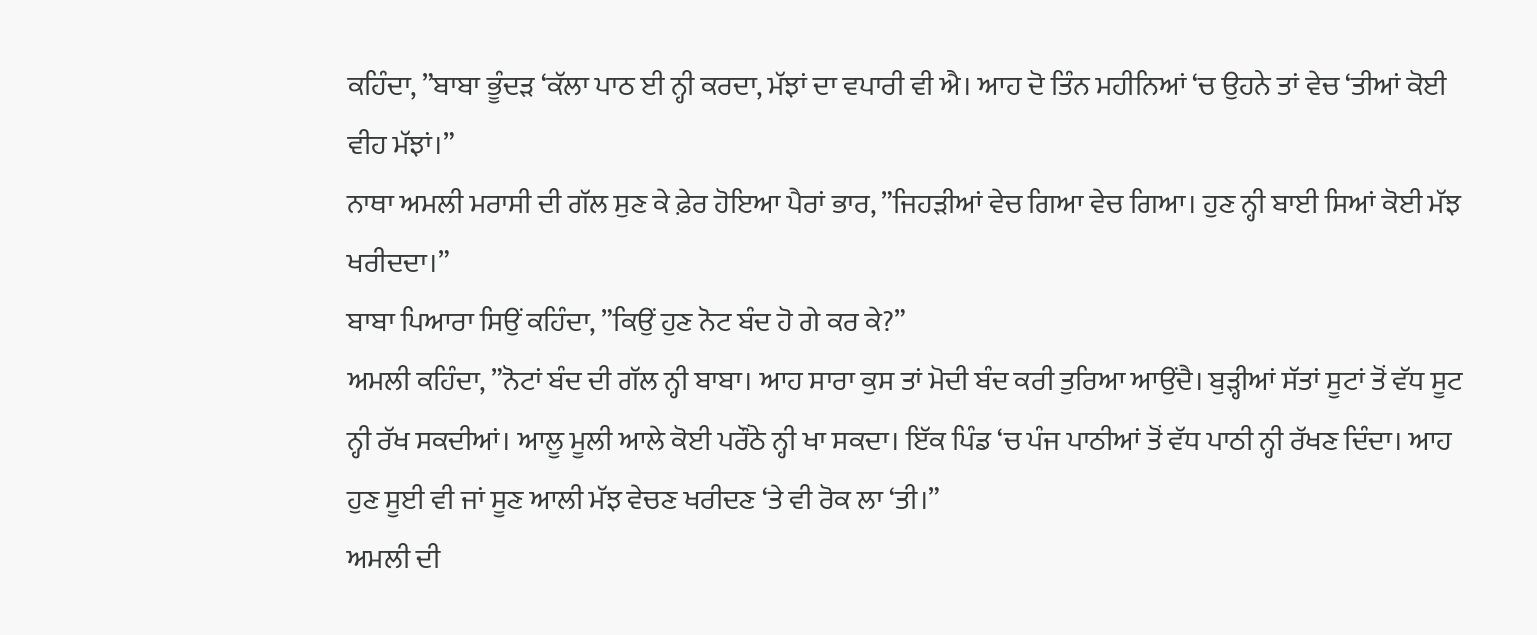ਕਹਿੰਦਾ, ”ਬਾਬਾ ਭੂੰਦੜ ‘ਕੱਲਾ ਪਾਠ ਈ ਨ੍ਹੀ ਕਰਦਾ, ਮੱਝਾਂ ਦਾ ਵਪਾਰੀ ਵੀ ਐ। ਆਹ ਦੋ ਤਿੰਨ ਮਹੀਨਿਆਂ ‘ਚ ਉਹਨੇ ਤਾਂ ਵੇਚ ‘ਤੀਆਂ ਕੋਈ ਵੀਹ ਮੱਝਾਂ।”
ਨਾਥਾ ਅਮਲੀ ਮਰਾਸੀ ਦੀ ਗੱਲ ਸੁਣ ਕੇ ਫ਼ੇਰ ਹੋਇਆ ਪੈਰਾਂ ਭਾਰ, ”ਜਿਹੜੀਆਂ ਵੇਚ ਗਿਆ ਵੇਚ ਗਿਆ। ਹੁਣ ਨ੍ਹੀ ਬਾਈ ਸਿਆਂ ਕੋਈ ਮੱਝ ਖਰੀਦਦਾ।”
ਬਾਬਾ ਪਿਆਰਾ ਸਿਉਂ ਕਹਿੰਦਾ, ”ਕਿਉਂ ਹੁਣ ਨੋਟ ਬੰਦ ਹੋ ਗੇ ਕਰ ਕੇ?”
ਅਮਲੀ ਕਹਿੰਦਾ, ”ਨੋਟਾਂ ਬੰਦ ਦੀ ਗੱਲ ਨ੍ਹੀ ਬਾਬਾ। ਆਹ ਸਾਰਾ ਕੁਸ ਤਾਂ ਮੋਦੀ ਬੰਦ ਕਰੀ ਤੁਰਿਆ ਆਉਂਦੈ। ਬੁੜ੍ਹੀਆਂ ਸੱਤਾਂ ਸੂਟਾਂ ਤੋਂ ਵੱਧ ਸੂਟ ਨ੍ਹੀ ਰੱਖ ਸਕਦੀਆਂ। ਆਲੂ ਮੂਲੀ ਆਲੇ ਕੋਈ ਪਰੌਂਠੇ ਨ੍ਹੀ ਖਾ ਸਕਦਾ। ਇੱਕ ਪਿੰਡ ‘ਚ ਪੰਜ ਪਾਠੀਆਂ ਤੋਂ ਵੱਧ ਪਾਠੀ ਨ੍ਹੀ ਰੱਖਣ ਦਿੰਦਾ। ਆਹ ਹੁਣ ਸੂਈ ਵੀ ਜਾਂ ਸੂਣ ਆਲੀ ਮੱਝ ਵੇਚਣ ਖਰੀਦਣ ‘ਤੇ ਵੀ ਰੋਕ ਲਾ ‘ਤੀ।”
ਅਮਲੀ ਦੀ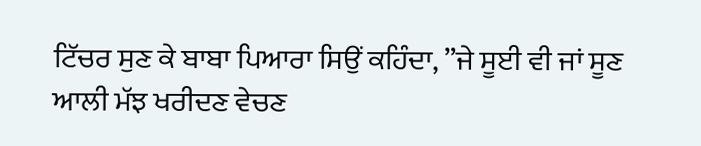ਟਿੱਚਰ ਸੁਣ ਕੇ ਬਾਬਾ ਪਿਆਰਾ ਸਿਉਂ ਕਹਿੰਦਾ, ”ਜੇ ਸੂਈ ਵੀ ਜਾਂ ਸੂਣ ਆਲੀ ਮੱਝ ਖਰੀਦਣ ਵੇਚਣ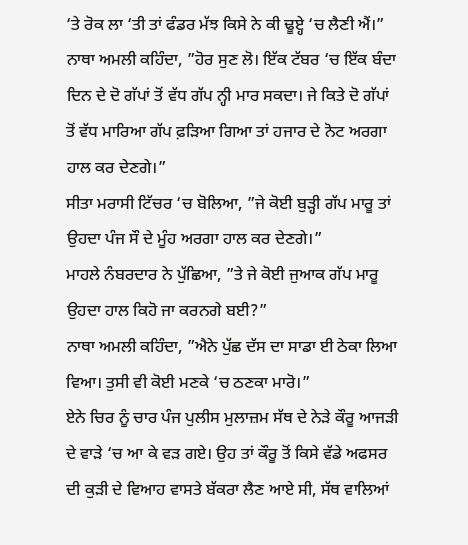‘ਤੇ ਰੋਕ ਲਾ ‘ਤੀ ਤਾਂ ਫੰਡਰ ਮੱਝ ਕਿਸੇ ਨੇ ਕੀ ਢੂੲ੍ਹੇ ‘ਚ ਲੈਣੀ ਐਂ।”
ਨਾਥਾ ਅਮਲੀ ਕਹਿੰਦਾ, ”ਹੋਰ ਸੁਣ ਲੋ। ਇੱਕ ਟੱਬਰ ‘ਚ ਇੱਕ ਬੰਦਾ ਦਿਨ ਦੇ ਦੋ ਗੱਪਾਂ ਤੋਂ ਵੱਧ ਗੱਪ ਨ੍ਹੀ ਮਾਰ ਸਕਦਾ। ਜੇ ਕਿਤੇ ਦੋ ਗੱਪਾਂ ਤੋਂ ਵੱਧ ਮਾਰਿਆ ਗੱਪ ਫ਼ੜਿਆ ਗਿਆ ਤਾਂ ਹਜਾਰ ਦੇ ਨੋਟ ਅਰਗਾ ਹਾਲ ਕਰ ਦੇਣਗੇ।”
ਸੀਤਾ ਮਰਾਸੀ ਟਿੱਚਰ ‘ਚ ਬੋਲਿਆ, ”ਜੇ ਕੋਈ ਬੁੜ੍ਹੀ ਗੱਪ ਮਾਰੂ ਤਾਂ ਉਹਦਾ ਪੰਜ ਸੌ ਦੇ ਮੂੰਹ ਅਰਗਾ ਹਾਲ ਕਰ ਦੇਣਗੇ।”
ਮਾਹਲੇ ਨੰਬਰਦਾਰ ਨੇ ਪੁੱਛਿਆ, ”ਤੇ ਜੇ ਕੋਈ ਜੁਆਕ ਗੱਪ ਮਾਰੂ ਉਹਦਾ ਹਾਲ ਕਿਹੋ ਜਾ ਕਰਨਗੇ ਬਈ?”
ਨਾਥਾ ਅਮਲੀ ਕਹਿੰਦਾ, ”ਐਨੇ ਪੁੱਛ ਦੱਸ ਦਾ ਸਾਡਾ ਈ ਠੇਕਾ ਲਿਆ ਵਿਆ। ਤੁਸੀ ਵੀ ਕੋਈ ਮਣਕੇ ‘ਚ ਠਣਕਾ ਮਾਰੋ।”
ਏਨੇ ਚਿਰ ਨੂੰ ਚਾਰ ਪੰਜ ਪੁਲੀਸ ਮੁਲਾਜ਼ਮ ਸੱਥ ਦੇ ਨੇੜੇ ਕੌਰੂ ਆਜੜੀ ਦੇ ਵਾੜੇ ‘ਚ ਆ ਕੇ ਵੜ ਗਏ। ਉਹ ਤਾਂ ਕੌਰੂ ਤੋਂ ਕਿਸੇ ਵੱਡੇ ਅਫਸਰ ਦੀ ਕੁੜੀ ਦੇ ਵਿਆਹ ਵਾਸਤੇ ਬੱਕਰਾ ਲੈਣ ਆਏ ਸੀ, ਸੱਥ ਵਾਲਿਆਂ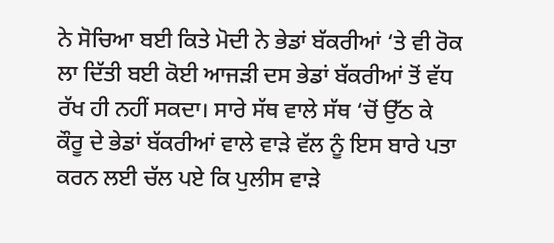ਨੇ ਸੋਚਿਆ ਬਈ ਕਿਤੇ ਮੋਦੀ ਨੇ ਭੇਡਾਂ ਬੱਕਰੀਆਂ ‘ਤੇ ਵੀ ਰੋਕ ਲਾ ਦਿੱਤੀ ਬਈ ਕੋਈ ਆਜੜੀ ਦਸ ਭੇਡਾਂ ਬੱਕਰੀਆਂ ਤੋਂ ਵੱਧ ਰੱਖ ਹੀ ਨਹੀਂ ਸਕਦਾ। ਸਾਰੇ ਸੱਥ ਵਾਲੇ ਸੱਥ ‘ਚੋਂ ਉੱਠ ਕੇ ਕੌਰੂ ਦੇ ਭੇਡਾਂ ਬੱਕਰੀਆਂ ਵਾਲੇ ਵਾੜੇ ਵੱਲ ਨੂੰ ਇਸ ਬਾਰੇ ਪਤਾ ਕਰਨ ਲਈ ਚੱਲ ਪਏ ਕਿ ਪੁਲੀਸ ਵਾੜੇ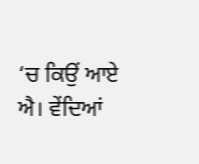‘ਚ ਕਿਉਂ ਆਏ ਐ। ਵੇਂਦਿਆਂ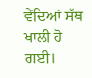ਵੇਂਦਿਆਂ ਸੱਥ ਖਾਲੀ ਹੋ ਗਈ।